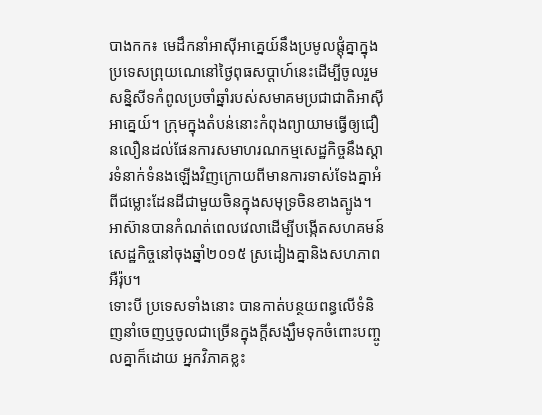បាងកក៖ មេដឹកនាំអាស៊ីអាគ្នេយ៍នឹងប្រមូលផ្តុំគ្នាក្នុងប្រទេសព្រុយណេនៅថ្ងៃពុធសប្តាហ៍នេះដើម្បីចូលរួមសន្និសីទកំពូលប្រចាំឆ្នាំរបស់សមាគមប្រជាជាតិអាស៊ីអាគ្នេយ៍។ ក្រុមក្នុងតំបន់នោះកំពុងព្យាយាមធ្វើឲ្យជឿនលឿនដល់ផែនការសមាហរណកម្មសេដ្ឋកិច្ចនឹងស្តារទំនាក់ទំនងឡើងវិញក្រោយពីមានការទាស់ទែងគ្នាអំពីជម្លោះដែនដីជាមួយចិនក្នុងសមុទ្រចិនខាងត្បូង។ អាស៊ានបានកំណត់ពេលវេលាដើម្បីបង្កើតសហគមន៍សេដ្ឋកិច្ចនៅចុងឆ្នាំ២០១៥ ស្រដៀងគ្នានិងសហភាពអឺរ៉ុប។
ទោះបី ប្រទេសទាំងនោះ បានកាត់បន្ថយពន្ធលើទំនិញនាំចេញឬចូលជាច្រើនក្នុងក្តីសង្ឃឹមទុកចំពោះបញ្ចូលគ្នាក៏ដោយ អ្នកវិភាគខ្លះ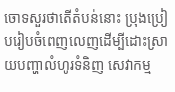ចោទសួរថាតើតំបន់នោះ ប្រុងប្រៀបរៀបចំពេញលេញដើម្បីដោះស្រាយបញ្ហាលំហូរទំនិញ សេវាកម្ម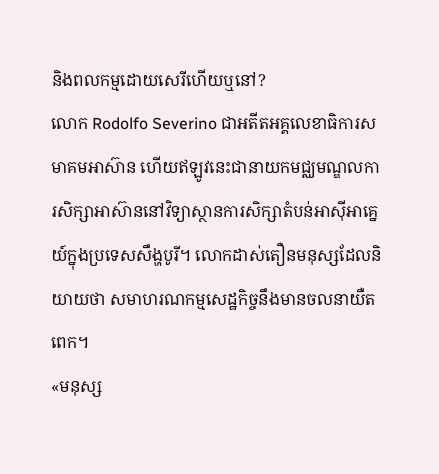និងពលកម្មដោយសេរីហើយឬនៅ?
លោក Rodolfo Severino ជាអតីតអគ្គលេខាធិការសមាគមអាស៊ាន ហើយឥឡូវនេះជានាយកមជ្ឈមណ្ឌលការសិក្សាអាស៊ាននៅវិទ្យាស្ថានការសិក្សាតំបន់អាស៊ីអាគ្នេយ៍ក្នុងប្រទេសសឹង្ហបូរី។ លោកដាស់តឿនមនុស្សដែលនិយាយថា សមាហរណកម្មសេដ្ឋកិច្ចនឹងមានចលនាយឺតពេក។
«មនុស្ស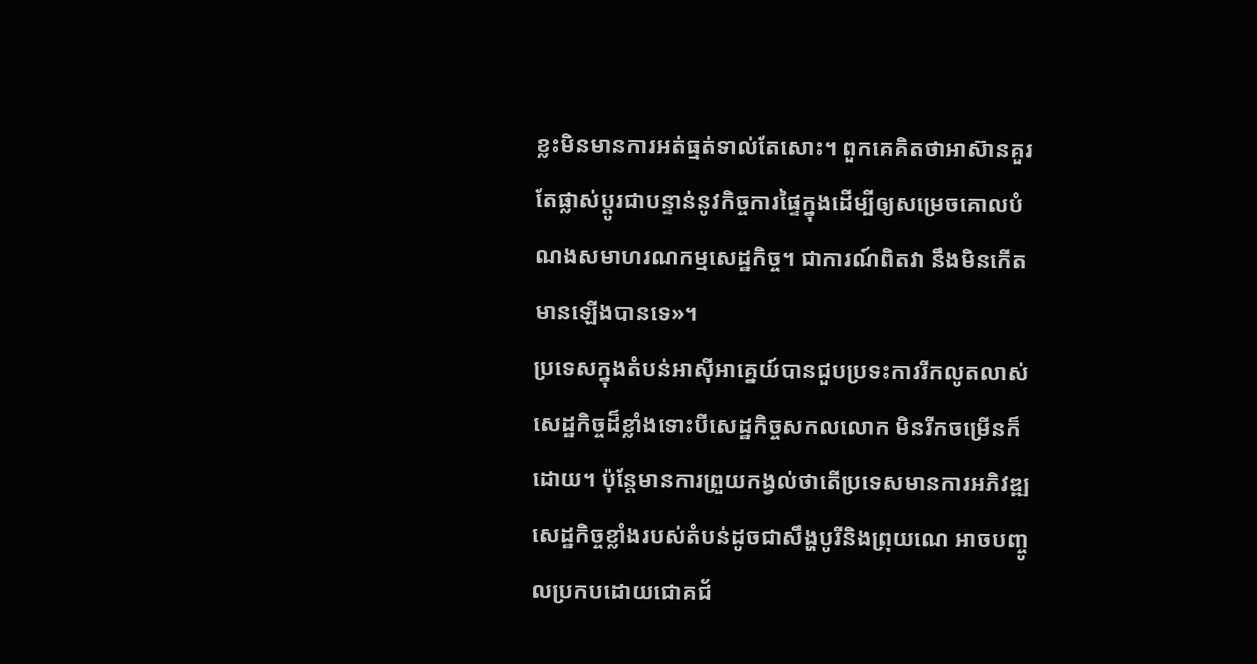ខ្លះមិនមានការអត់ធ្មត់ទាល់តែសោះ។ ពួកគេគិតថាអាស៊ានគួរតែផ្លាស់ប្តូរជាបន្ទាន់នូវកិច្ចការផ្ទៃក្នុងដើម្បីឲ្យសម្រេចគោលបំណងសមាហរណកម្មសេដ្ឋកិច្ច។ ជាការណ៍ពិតវា នឹងមិនកើតមានឡើងបានទេ»។
ប្រទេសក្នុងតំបន់អាស៊ីអាគ្នេយ៍បានជួបប្រទះការរីកលូតលាស់សេដ្ឋកិច្ចដ៏ខ្លាំងទោះបីសេដ្ឋកិច្ចសកលលោក មិនរីកចម្រើនក៏ដោយ។ ប៉ុន្តែមានការព្រួយកង្វល់ថាតើប្រទេសមានការអភិវឌ្ឍសេដ្ឋកិច្ចខ្លាំងរបស់តំបន់ដូចជាសឹង្ហបូរីនិងព្រុយណេ អាចបញ្ចូលប្រកបដោយជោគជ័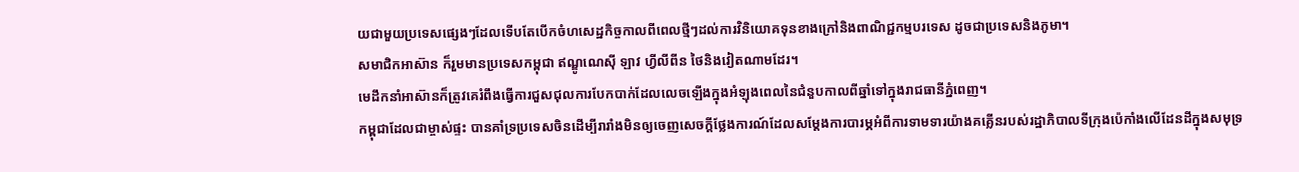យជាមួយប្រទេសផ្សេងៗដែលទើបតែបើកចំហសេដ្ឋកិច្ចកាលពីពេលថ្មីៗដល់ការវិនិយោគទុនខាងក្រៅនិងពាណិជ្ជកម្មបរទេស ដូចជាប្រទេសនិងភូមា។
សមាជិកអាស៊ាន ក៏រួមមានប្រទេសកម្ពុជា ឥណ្ឌូណេស៊ី ឡាវ ហ្វីលីពីន ថៃនិងវៀតណាមដែរ។
មេដឹកនាំអាស៊ានក៏ត្រូវគេរំពឹងធ្វើការជួសជុលការបែកបាក់ដែលលេចឡើងក្នុងអំឡុងពេលនៃជំនួបកាលពីឆ្នាំទៅក្នុងរាជធានីភ្នំពេញ។
កម្ពុជាដែលជាម្ចាស់ផ្ទះ បានគាំទ្រប្រទេសចិនដើម្បីរារាំងមិនឲ្យចេញសេចក្តីថ្លែងការណ៍ដែលសម្តែងការបារម្ភអំពីការទាមទារយ៉ាងគគ្លើនរបស់រដ្ឋាភិបាលទីក្រុងប៉េកាំងលើដែនដីក្នុងសមុទ្រ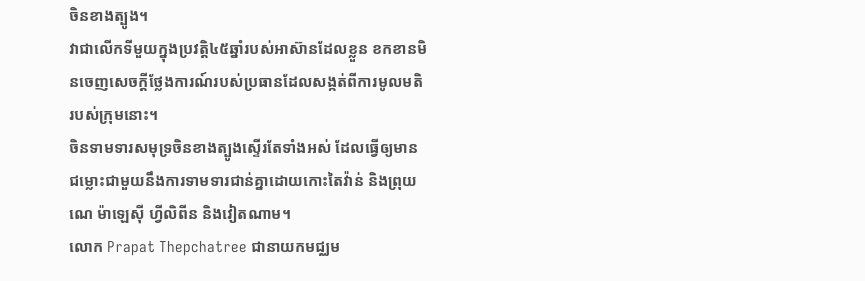ចិនខាងត្បូង។
វាជាលើកទីមួយក្នុងប្រវត្តិ៤៥ឆ្នាំរបស់អាស៊ានដែលខ្លួន ខកខានមិនចេញសេចក្តីថ្លែងការណ៍របស់ប្រធានដែលសង្កត់ពីការមូលមតិរបស់ក្រុមនោះ។
ចិនទាមទារសមុទ្រចិនខាងត្បូងស្ទើរតែទាំងអស់ ដែលធ្វើឲ្យមានជម្លោះជាមួយនឹងការទាមទារជាន់គ្នាដោយកោះតៃវ៉ាន់ និងព្រុយណេ ម៉ាឡេស៊ី ហ្វីលិពីន និងវៀតណាម។
លោក Prapat Thepchatree ជានាយកមជ្ឈម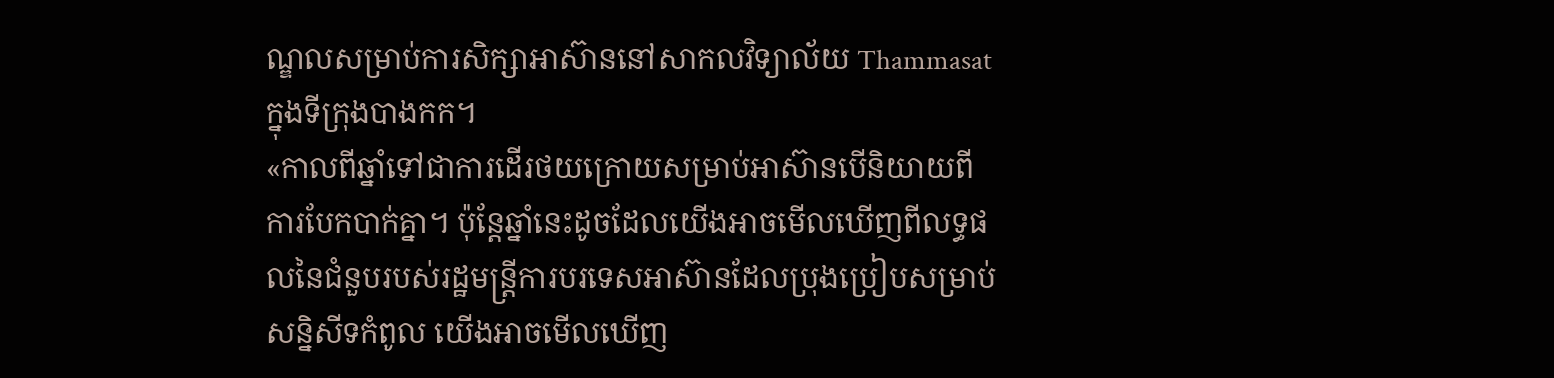ណ្ឌលសម្រាប់ការសិក្សាអាស៊ាននៅសាកលវិទ្យាល័យ Thammasat ក្នុងទីក្រុងបាងកក។
«កាលពីឆ្នាំទៅជាការដើរថយក្រោយសម្រាប់អាស៊ានបើនិយាយពីការបែកបាក់គ្នា។ ប៉ុន្តែឆ្នាំនេះដូចដែលយើងអាចមើលឃើញពីលទ្ធផលនៃជំនួបរបស់រដ្ឋមន្រ្តីការបរទេសអាស៊ានដែលប្រុងប្រៀបសម្រាប់សន្និសីទកំពូល យើងអាចមើលឃើញ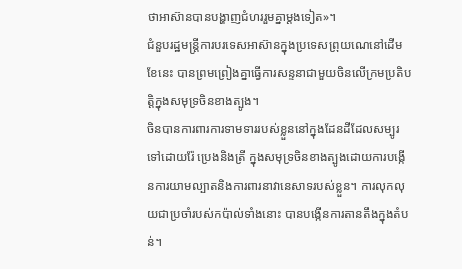ថាអាស៊ានបានបង្ហាញជំហររួមគ្នាម្តងទៀត»។
ជំនួបរដ្ឋមន្រ្តីការបរទេសអាស៊ានក្នុងប្រទេសព្រុយណេនៅដើមខែនេះ បានព្រមព្រៀងគ្នាធ្វើការសន្ទនាជាមួយចិនលើក្រមប្រតិបត្តិក្នុងសមុទ្រចិនខាងត្បូង។
ចិនបានការពារការទាមទាររបស់ខ្លួននៅក្នុងដែនដីដែលសម្បូរទៅដោយរ៉ែ ប្រេងនិងត្រី ក្នុងសមុទ្រចិនខាងត្បូងដោយការបង្កើនការយាមល្បាតនិងការពារនាវានេសាទរបស់ខ្លួន។ ការលុកលុយជាប្រចាំរបស់កប៉ាល់ទាំងនោះ បានបង្កើនការតានតឹងក្នុងតំបន់។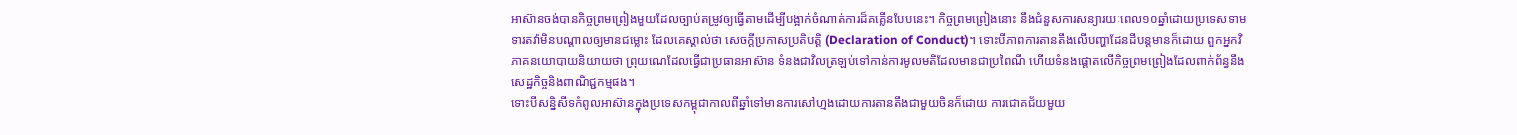អាស៊ានចង់បានកិច្ចព្រមព្រៀងមួយដែលច្បាប់តម្រូវឲ្យធ្វើតាមដើម្បីបង្អាក់ចំណាត់ការដ៏គគ្លើនបែបនេះ។ កិច្ចព្រមព្រៀងនោះ នឹងជំនួសការសន្យារយៈពេល១០ឆ្នាំដោយប្រទេសទាមទារតវ៉ាមិនបណ្តាលឲ្យមានជម្លោះ ដែលគេស្គាល់ថា សេចក្តីប្រកាសប្រតិបត្តិ (Declaration of Conduct)។ ទោះបីភាពការតានតឹងលើបញ្ហាដែនដីបន្តមានក៏ដោយ ពួកអ្នកវិភាគនយោបាយនិយាយថា ព្រុយណេដែលធ្វើជាប្រធានអាស៊ាន ទំនងជាវិលត្រឡប់ទៅកាន់ការមូលមតិដែលមានជាប្រពៃណី ហើយទំនងផ្តោតលើកិច្ចព្រមព្រៀងដែលពាក់ព័ន្ធនឹងសេដ្ឋកិច្ចនិងពាណិជ្ជកម្មផង។
ទោះបីសន្និសីទកំពូលអាស៊ានក្នុងប្រទេសកម្ពុជាកាលពីឆ្នាំទៅមានការសៅហ្មងដោយការតានតឹងជាមួយចិនក៏ដោយ ការជោគជ័យមួយ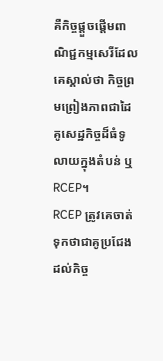គឺកិច្ចផ្តួចផ្តើមពាណិជ្ជកម្មសេរីដែលគេស្គាល់ថា កិច្ចព្រមព្រៀងភាពជាដៃគូសេដ្ឋកិច្ចដ៏ធំទូលាយក្នុងតំបន់ ឬRCEP។
RCEP ត្រូវគេចាត់ទុកថាជាគូប្រជែងដល់កិច្ច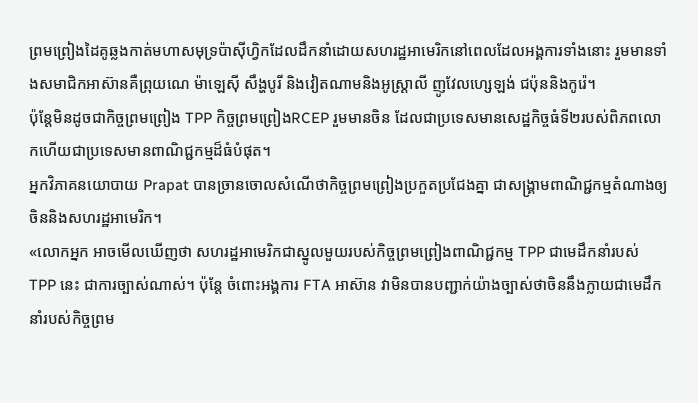ព្រមព្រៀងដៃគូឆ្លងកាត់មហាសមុទ្រប៉ាស៊ីហ្វិកដែលដឹកនាំដោយសហរដ្ឋអាមេរិកនៅពេលដែលអង្គការទាំងនោះ រួមមានទាំងសមាជិកអាស៊ានគឺព្រុយណេ ម៉ាឡេស៊ី សឹង្ហបូរី និងវៀតណាមនិងអូស្ត្រាលី ញូវែលហ្សេឡង់ ជប៉ុននិងកូរ៉េ។
ប៉ុន្តែមិនដូចជាកិច្ចព្រមព្រៀង TPP កិច្ចព្រមព្រៀងRCEP រួមមានចិន ដែលជាប្រទេសមានសេដ្ឋកិច្ចធំទី២របស់ពិភពលោកហើយជាប្រទេសមានពាណិជ្ជកម្មដ៏ធំបំផុត។
អ្នកវិភាគនយោបាយ Prapat បានច្រានចោលសំណើថាកិច្ចព្រមព្រៀងប្រកួតប្រជែងគ្នា ជាសង្គ្រាមពាណិជ្ជកម្មតំណាងឲ្យចិននិងសហរដ្ឋអាមេរិក។
«លោកអ្នក អាចមើលឃើញថា សហរដ្ឋអាមេរិកជាស្នូលមួយរបស់កិច្ចព្រមព្រៀងពាណិជ្ជកម្ម TPP ជាមេដឹកនាំរបស់ TPP នេះ ជាការច្បាស់ណាស់។ ប៉ុន្តែ ចំពោះអង្គការ FTA អាស៊ាន វាមិនបានបញ្ជាក់យ៉ាងច្បាស់ថាចិននឹងក្លាយជាមេដឹកនាំរបស់កិច្ចព្រម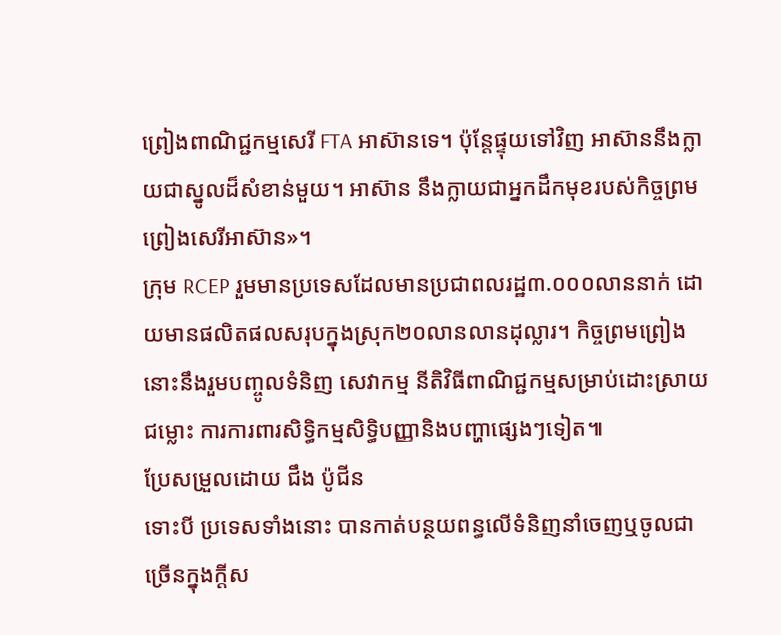ព្រៀងពាណិជ្ជកម្មសេរី FTA អាស៊ានទេ។ ប៉ុន្តែផ្ទុយទៅវិញ អាស៊ាននឹងក្លាយជាស្នូលដ៏សំខាន់មួយ។ អាស៊ាន នឹងក្លាយជាអ្នកដឹកមុខរបស់កិច្ចព្រមព្រៀងសេរីអាស៊ាន»។
ក្រុម RCEP រួមមានប្រទេសដែលមានប្រជាពលរដ្ឋ៣.០០០លាននាក់ ដោយមានផលិតផលសរុបក្នុងស្រុក២០លានលានដុល្លារ។ កិច្ចព្រមព្រៀងនោះនឹងរួមបញ្ចូលទំនិញ សេវាកម្ម នីតិវិធីពាណិជ្ជកម្មសម្រាប់ដោះស្រាយជម្លោះ ការការពារសិទ្ធិកម្មសិទ្ធិបញ្ញានិងបញ្ហាផ្សេងៗទៀត៕
ប្រែសម្រួលដោយ ជឹង ប៉ូជីន
ទោះបី ប្រទេសទាំងនោះ បានកាត់បន្ថយពន្ធលើទំនិញនាំចេញឬចូលជាច្រើនក្នុងក្តីស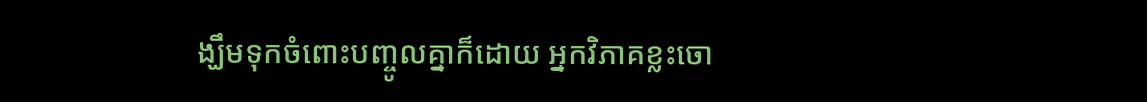ង្ឃឹមទុកចំពោះបញ្ចូលគ្នាក៏ដោយ អ្នកវិភាគខ្លះចោ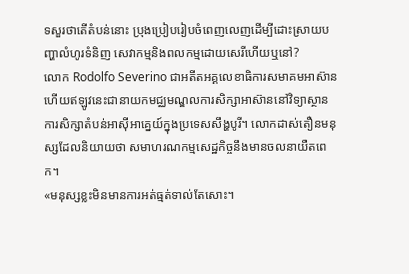ទសួរថាតើតំបន់នោះ ប្រុងប្រៀបរៀបចំពេញលេញដើម្បីដោះស្រាយបញ្ហាលំហូរទំនិញ សេវាកម្មនិងពលកម្មដោយសេរីហើយឬនៅ?
លោក Rodolfo Severino ជាអតីតអគ្គលេខាធិការសមាគមអាស៊ាន ហើយឥឡូវនេះជានាយកមជ្ឈមណ្ឌលការសិក្សាអាស៊ាននៅវិទ្យាស្ថានការសិក្សាតំបន់អាស៊ីអាគ្នេយ៍ក្នុងប្រទេសសឹង្ហបូរី។ លោកដាស់តឿនមនុស្សដែលនិយាយថា សមាហរណកម្មសេដ្ឋកិច្ចនឹងមានចលនាយឺតពេក។
«មនុស្សខ្លះមិនមានការអត់ធ្មត់ទាល់តែសោះ។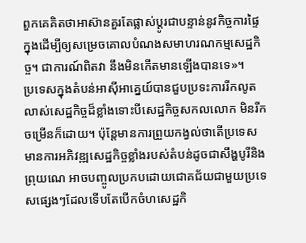ពួកគេគិតថាអាស៊ានគួរតែផ្លាស់ប្តូរជាបន្ទាន់នូវកិច្ចការផ្ទៃក្នុងដើម្បីឲ្យសម្រេចគោលបំណងសមាហរណកម្មសេដ្ឋកិច្ច។ ជាការណ៍ពិតវា នឹងមិនកើតមានឡើងបានទេ»។
ប្រទេសក្នុងតំបន់អាស៊ីអាគ្នេយ៍បានជួបប្រទះការរីកលូតលាស់សេដ្ឋកិច្ចដ៏ខ្លាំងទោះបីសេដ្ឋកិច្ចសកលលោក មិនរីកចម្រើនក៏ដោយ។ ប៉ុន្តែមានការព្រួយកង្វល់ថាតើប្រទេសមានការអភិវឌ្ឍសេដ្ឋកិច្ចខ្លាំងរបស់តំបន់ដូចជាសឹង្ហបូរីនិងព្រុយណេ អាចបញ្ចូលប្រកបដោយជោគជ័យជាមួយប្រទេសផ្សេងៗដែលទើបតែបើកចំហសេដ្ឋកិ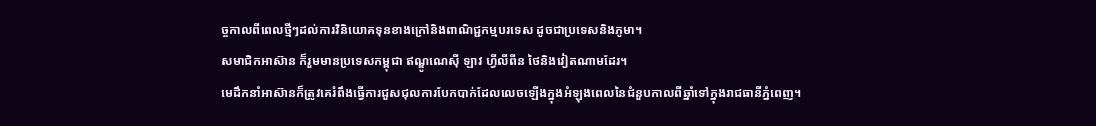ច្ចកាលពីពេលថ្មីៗដល់ការវិនិយោគទុនខាងក្រៅនិងពាណិជ្ជកម្មបរទេស ដូចជាប្រទេសនិងភូមា។
សមាជិកអាស៊ាន ក៏រួមមានប្រទេសកម្ពុជា ឥណ្ឌូណេស៊ី ឡាវ ហ្វីលីពីន ថៃនិងវៀតណាមដែរ។
មេដឹកនាំអាស៊ានក៏ត្រូវគេរំពឹងធ្វើការជួសជុលការបែកបាក់ដែលលេចឡើងក្នុងអំឡុងពេលនៃជំនួបកាលពីឆ្នាំទៅក្នុងរាជធានីភ្នំពេញ។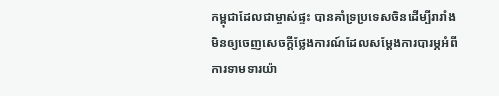កម្ពុជាដែលជាម្ចាស់ផ្ទះ បានគាំទ្រប្រទេសចិនដើម្បីរារាំងមិនឲ្យចេញសេចក្តីថ្លែងការណ៍ដែលសម្តែងការបារម្ភអំពីការទាមទារយ៉ា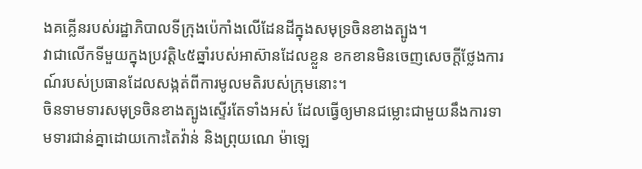ងគគ្លើនរបស់រដ្ឋាភិបាលទីក្រុងប៉េកាំងលើដែនដីក្នុងសមុទ្រចិនខាងត្បូង។
វាជាលើកទីមួយក្នុងប្រវត្តិ៤៥ឆ្នាំរបស់អាស៊ានដែលខ្លួន ខកខានមិនចេញសេចក្តីថ្លែងការណ៍របស់ប្រធានដែលសង្កត់ពីការមូលមតិរបស់ក្រុមនោះ។
ចិនទាមទារសមុទ្រចិនខាងត្បូងស្ទើរតែទាំងអស់ ដែលធ្វើឲ្យមានជម្លោះជាមួយនឹងការទាមទារជាន់គ្នាដោយកោះតៃវ៉ាន់ និងព្រុយណេ ម៉ាឡេ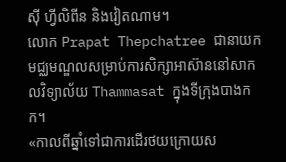ស៊ី ហ្វីលិពីន និងវៀតណាម។
លោក Prapat Thepchatree ជានាយកមជ្ឈមណ្ឌលសម្រាប់ការសិក្សាអាស៊ាននៅសាកលវិទ្យាល័យ Thammasat ក្នុងទីក្រុងបាងកក។
«កាលពីឆ្នាំទៅជាការដើរថយក្រោយស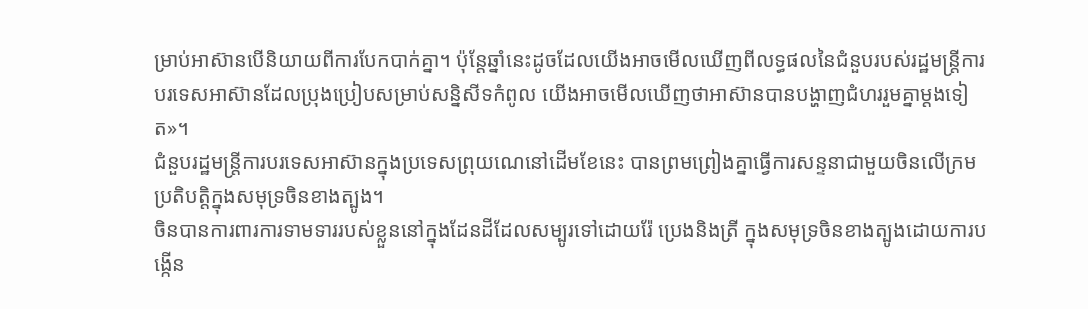ម្រាប់អាស៊ានបើនិយាយពីការបែកបាក់គ្នា។ ប៉ុន្តែឆ្នាំនេះដូចដែលយើងអាចមើលឃើញពីលទ្ធផលនៃជំនួបរបស់រដ្ឋមន្រ្តីការបរទេសអាស៊ានដែលប្រុងប្រៀបសម្រាប់សន្និសីទកំពូល យើងអាចមើលឃើញថាអាស៊ានបានបង្ហាញជំហររួមគ្នាម្តងទៀត»។
ជំនួបរដ្ឋមន្រ្តីការបរទេសអាស៊ានក្នុងប្រទេសព្រុយណេនៅដើមខែនេះ បានព្រមព្រៀងគ្នាធ្វើការសន្ទនាជាមួយចិនលើក្រមប្រតិបត្តិក្នុងសមុទ្រចិនខាងត្បូង។
ចិនបានការពារការទាមទាររបស់ខ្លួននៅក្នុងដែនដីដែលសម្បូរទៅដោយរ៉ែ ប្រេងនិងត្រី ក្នុងសមុទ្រចិនខាងត្បូងដោយការបង្កើន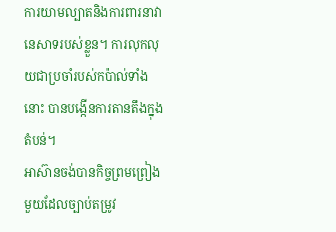ការយាមល្បាតនិងការពារនាវានេសាទរបស់ខ្លួន។ ការលុកលុយជាប្រចាំរបស់កប៉ាល់ទាំងនោះ បានបង្កើនការតានតឹងក្នុងតំបន់។
អាស៊ានចង់បានកិច្ចព្រមព្រៀងមួយដែលច្បាប់តម្រូវ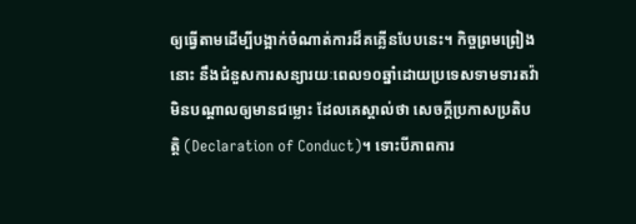ឲ្យធ្វើតាមដើម្បីបង្អាក់ចំណាត់ការដ៏គគ្លើនបែបនេះ។ កិច្ចព្រមព្រៀងនោះ នឹងជំនួសការសន្យារយៈពេល១០ឆ្នាំដោយប្រទេសទាមទារតវ៉ាមិនបណ្តាលឲ្យមានជម្លោះ ដែលគេស្គាល់ថា សេចក្តីប្រកាសប្រតិបត្តិ (Declaration of Conduct)។ ទោះបីភាពការ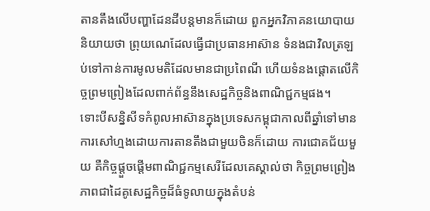តានតឹងលើបញ្ហាដែនដីបន្តមានក៏ដោយ ពួកអ្នកវិភាគនយោបាយនិយាយថា ព្រុយណេដែលធ្វើជាប្រធានអាស៊ាន ទំនងជាវិលត្រឡប់ទៅកាន់ការមូលមតិដែលមានជាប្រពៃណី ហើយទំនងផ្តោតលើកិច្ចព្រមព្រៀងដែលពាក់ព័ន្ធនឹងសេដ្ឋកិច្ចនិងពាណិជ្ជកម្មផង។
ទោះបីសន្និសីទកំពូលអាស៊ានក្នុងប្រទេសកម្ពុជាកាលពីឆ្នាំទៅមានការសៅហ្មងដោយការតានតឹងជាមួយចិនក៏ដោយ ការជោគជ័យមួយ គឺកិច្ចផ្តួចផ្តើមពាណិជ្ជកម្មសេរីដែលគេស្គាល់ថា កិច្ចព្រមព្រៀងភាពជាដៃគូសេដ្ឋកិច្ចដ៏ធំទូលាយក្នុងតំបន់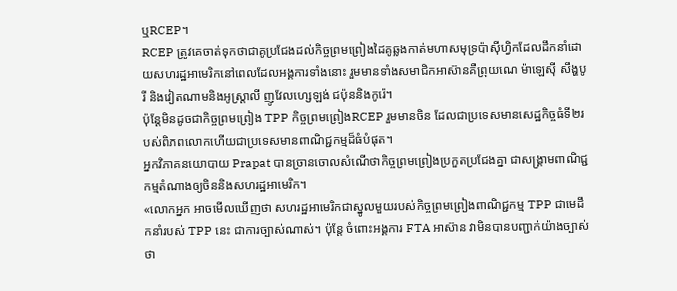ឬRCEP។
RCEP ត្រូវគេចាត់ទុកថាជាគូប្រជែងដល់កិច្ចព្រមព្រៀងដៃគូឆ្លងកាត់មហាសមុទ្រប៉ាស៊ីហ្វិកដែលដឹកនាំដោយសហរដ្ឋអាមេរិកនៅពេលដែលអង្គការទាំងនោះ រួមមានទាំងសមាជិកអាស៊ានគឺព្រុយណេ ម៉ាឡេស៊ី សឹង្ហបូរី និងវៀតណាមនិងអូស្ត្រាលី ញូវែលហ្សេឡង់ ជប៉ុននិងកូរ៉េ។
ប៉ុន្តែមិនដូចជាកិច្ចព្រមព្រៀង TPP កិច្ចព្រមព្រៀងRCEP រួមមានចិន ដែលជាប្រទេសមានសេដ្ឋកិច្ចធំទី២របស់ពិភពលោកហើយជាប្រទេសមានពាណិជ្ជកម្មដ៏ធំបំផុត។
អ្នកវិភាគនយោបាយ Prapat បានច្រានចោលសំណើថាកិច្ចព្រមព្រៀងប្រកួតប្រជែងគ្នា ជាសង្គ្រាមពាណិជ្ជកម្មតំណាងឲ្យចិននិងសហរដ្ឋអាមេរិក។
«លោកអ្នក អាចមើលឃើញថា សហរដ្ឋអាមេរិកជាស្នូលមួយរបស់កិច្ចព្រមព្រៀងពាណិជ្ជកម្ម TPP ជាមេដឹកនាំរបស់ TPP នេះ ជាការច្បាស់ណាស់។ ប៉ុន្តែ ចំពោះអង្គការ FTA អាស៊ាន វាមិនបានបញ្ជាក់យ៉ាងច្បាស់ថា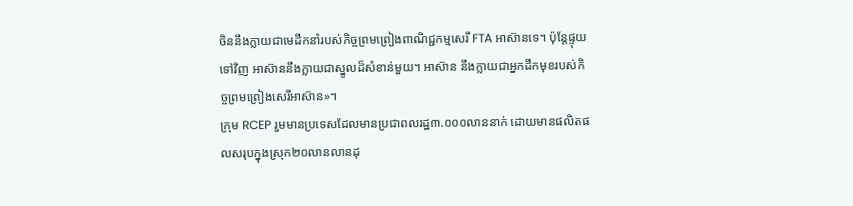ចិននឹងក្លាយជាមេដឹកនាំរបស់កិច្ចព្រមព្រៀងពាណិជ្ជកម្មសេរី FTA អាស៊ានទេ។ ប៉ុន្តែផ្ទុយទៅវិញ អាស៊ាននឹងក្លាយជាស្នូលដ៏សំខាន់មួយ។ អាស៊ាន នឹងក្លាយជាអ្នកដឹកមុខរបស់កិច្ចព្រមព្រៀងសេរីអាស៊ាន»។
ក្រុម RCEP រួមមានប្រទេសដែលមានប្រជាពលរដ្ឋ៣.០០០លាននាក់ ដោយមានផលិតផលសរុបក្នុងស្រុក២០លានលានដុ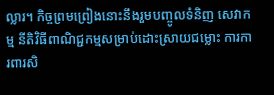ល្លារ។ កិច្ចព្រមព្រៀងនោះនឹងរួមបញ្ចូលទំនិញ សេវាកម្ម នីតិវិធីពាណិជ្ជកម្មសម្រាប់ដោះស្រាយជម្លោះ ការការពារសិ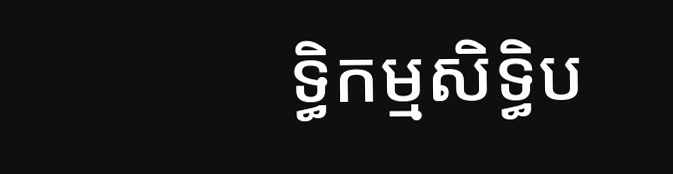ទ្ធិកម្មសិទ្ធិប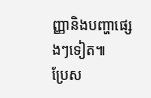ញ្ញានិងបញ្ហាផ្សេងៗទៀត៕
ប្រែស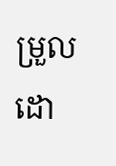ម្រួលដោ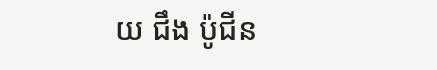យ ជឹង ប៉ូជីន